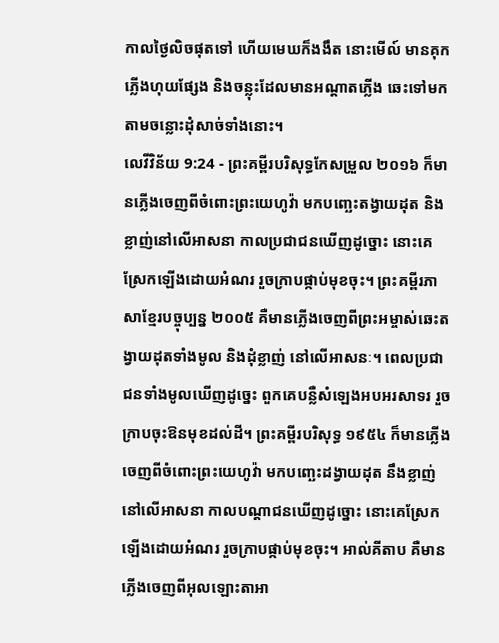កាលថ្ងៃលិចផុតទៅ ហើយមេឃក៏ងងឹត នោះមើល៍ មានគុកភ្លើងហុយផ្សែង និងចន្លុះដែលមានអណ្ដាតភ្លើង ឆេះទៅមកតាមចន្លោះដុំសាច់ទាំងនោះ។
លេវីវិន័យ 9:24 - ព្រះគម្ពីរបរិសុទ្ធកែសម្រួល ២០១៦ ក៏មានភ្លើងចេញពីចំពោះព្រះយេហូវ៉ា មកបញ្ឆេះតង្វាយដុត និងខ្លាញ់នៅលើអាសនា កាលប្រជាជនឃើញដូច្នោះ នោះគេស្រែកឡើងដោយអំណរ រួចក្រាបផ្កាប់មុខចុះ។ ព្រះគម្ពីរភាសាខ្មែរបច្ចុប្បន្ន ២០០៥ គឺមានភ្លើងចេញពីព្រះអម្ចាស់ឆេះតង្វាយដុតទាំងមូល និងដុំខ្លាញ់ នៅលើអាសនៈ។ ពេលប្រជាជនទាំងមូលឃើញដូច្នេះ ពួកគេបន្លឺសំឡេងអបអរសាទរ រួចក្រាបចុះឱនមុខដល់ដី។ ព្រះគម្ពីរបរិសុទ្ធ ១៩៥៤ ក៏មានភ្លើងចេញពីចំពោះព្រះយេហូវ៉ា មកបញ្ឆេះដង្វាយដុត នឹងខ្លាញ់នៅលើអាសនា កាលបណ្តាជនឃើញដូច្នោះ នោះគេស្រែកឡើងដោយអំណរ រួចក្រាបផ្កាប់មុខចុះ។ អាល់គីតាប គឺមានភ្លើងចេញពីអុលឡោះតាអា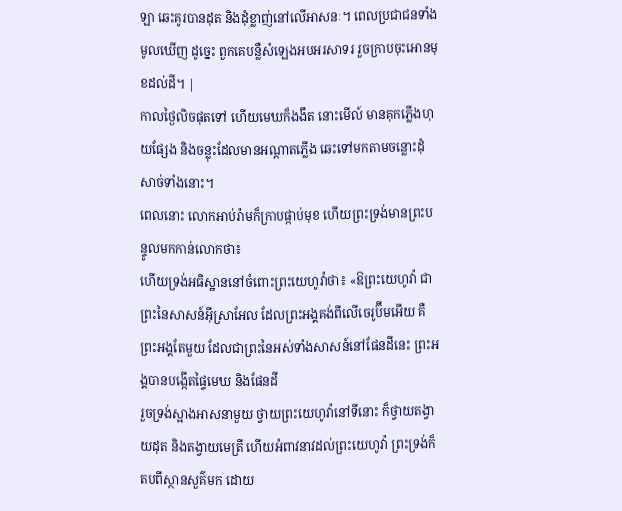ឡា ឆេះគូរបានដុត និងដុំខ្លាញ់នៅលើអាសនៈ។ ពេលប្រជាជនទាំងមូលឃើញ ដូច្នេះ ពួកគេបន្លឺសំឡេងអបអរសាទរ រួចក្រាបចុះអោនមុខដល់ដី។ |
កាលថ្ងៃលិចផុតទៅ ហើយមេឃក៏ងងឹត នោះមើល៍ មានគុកភ្លើងហុយផ្សែង និងចន្លុះដែលមានអណ្ដាតភ្លើង ឆេះទៅមកតាមចន្លោះដុំសាច់ទាំងនោះ។
ពេលនោះ លោកអាប់រ៉ាមក៏ក្រាបផ្កាប់មុខ ហើយព្រះទ្រង់មានព្រះបន្ទូលមកកាន់លោកថា៖
ហើយទ្រង់អធិស្ឋាននៅចំពោះព្រះយេហូវ៉ាថា៖ «ឱព្រះយេហូវ៉ា ជាព្រះនៃសាសន៍អ៊ីស្រាអែល ដែលព្រះអង្គគង់ពីលើចេរូប៊ីមអើយ គឺព្រះអង្គតែមួយ ដែលជាព្រះនៃអស់ទាំងសាសន៍នៅផែនដីនេះ ព្រះអង្គបានបង្កើតផ្ទៃមេឃ និងផែនដី
រួចទ្រង់ស្អាងអាសនាមួយ ថ្វាយព្រះយេហូវ៉ានៅទីនោះ ក៏ថ្វាយតង្វាយដុត និងតង្វាយមេត្រី ហើយអំពាវនាវដល់ព្រះយេហូវ៉ា ព្រះទ្រង់ក៏តបពីស្ថានសួគ៌មក ដោយ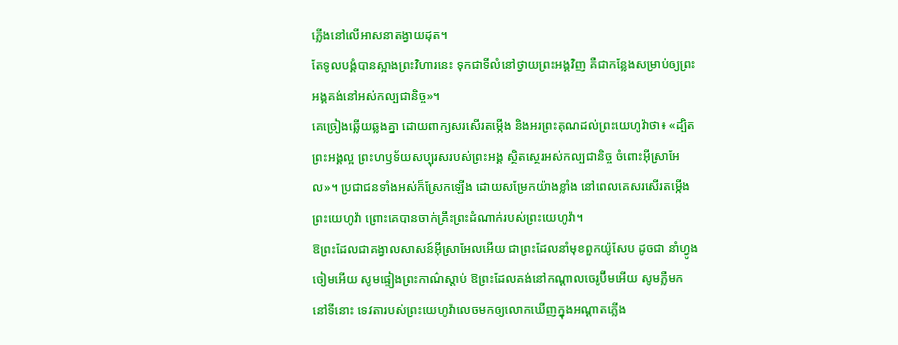ភ្លើងនៅលើអាសនាតង្វាយដុត។
តែទូលបង្គំបានស្អាងព្រះវិហារនេះ ទុកជាទីលំនៅថ្វាយព្រះអង្គវិញ គឺជាកន្លែងសម្រាប់ឲ្យព្រះអង្គគង់នៅអស់កល្បជានិច្ច»។
គេច្រៀងឆ្លើយឆ្លងគ្នា ដោយពាក្យសរសើរតម្កើង និងអរព្រះគុណដល់ព្រះយេហូវ៉ាថា៖ «ដ្បិតព្រះអង្គល្អ ព្រះហឫទ័យសប្បុរសរបស់ព្រះអង្គ ស្ថិតស្ថេរអស់កល្បជានិច្ច ចំពោះអ៊ីស្រាអែល»។ ប្រជាជនទាំងអស់ក៏ស្រែកឡើង ដោយសម្រែកយ៉ាងខ្លាំង នៅពេលគេសរសើរតម្កើងព្រះយេហូវ៉ា ព្រោះគេបានចាក់គ្រឹះព្រះដំណាក់របស់ព្រះយេហូវ៉ា។
ឱព្រះដែលជាគង្វាលសាសន៍អ៊ីស្រាអែលអើយ ជាព្រះដែលនាំមុខពួកយ៉ូសែប ដូចជា នាំហ្វូងចៀមអើយ សូមផ្ទៀងព្រះកាណ៌ស្តាប់ ឱព្រះដែលគង់នៅកណ្ដាលចេរូប៊ីមអើយ សូមភ្លឺមក
នៅទីនោះ ទេវតារបស់ព្រះយេហូវ៉ាលេចមកឲ្យលោកឃើញក្នុងអណ្ដាតភ្លើង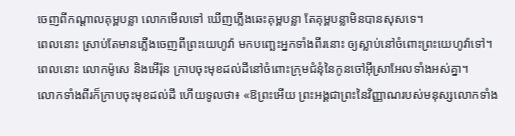ចេញពីកណ្ដាលគុម្ពបន្លា លោកមើលទៅ ឃើញភ្លើងឆេះគុម្ពបន្លា តែគុម្ពបន្លាមិនបានសុសទេ។
ពេលនោះ ស្រាប់តែមានភ្លើងចេញពីព្រះយេហូវ៉ា មកបញ្ឆេះអ្នកទាំងពីរនោះ ឲ្យស្លាប់នៅចំពោះព្រះយេហូវ៉ាទៅ។
ពេលនោះ លោកម៉ូសេ និងអើរ៉ុន ក្រាបចុះមុខដល់ដីនៅចំពោះក្រុមជំនុំនៃកូនចៅអ៊ីស្រាអែលទាំងអស់គ្នា។
លោកទាំងពីរក៏ក្រាបចុះមុខដល់ដី ហើយទូលថា៖ «ឱព្រះអើយ ព្រះអង្គជាព្រះនៃវិញ្ញាណរបស់មនុស្សលោកទាំង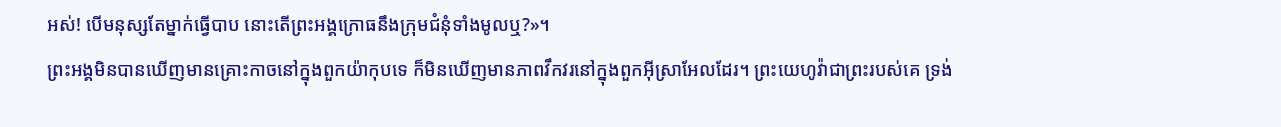អស់! បើមនុស្សតែម្នាក់ធ្វើបាប នោះតើព្រះអង្គក្រោធនឹងក្រុមជំនុំទាំងមូលឬ?»។
ព្រះអង្គមិនបានឃើញមានគ្រោះកាចនៅក្នុងពួកយ៉ាកុបទេ ក៏មិនឃើញមានភាពវឹកវរនៅក្នុងពួកអ៊ីស្រាអែលដែរ។ ព្រះយេហូវ៉ាជាព្រះរបស់គេ ទ្រង់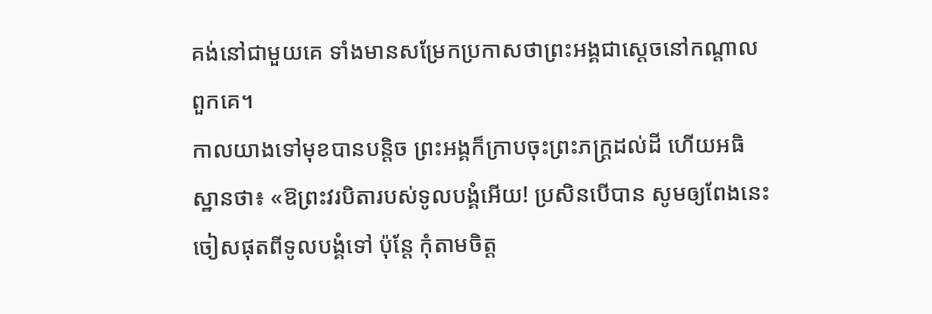គង់នៅជាមួយគេ ទាំងមានសម្រែកប្រកាសថាព្រះអង្គជាស្តេចនៅកណ្ដាលពួកគេ។
កាលយាងទៅមុខបានបន្តិច ព្រះអង្គក៏ក្រាបចុះព្រះភក្ត្រដល់ដី ហើយអធិស្ឋានថា៖ «ឱព្រះវរបិតារបស់ទូលបង្គំអើយ! ប្រសិនបើបាន សូមឲ្យពែងនេះចៀសផុតពីទូលបង្គំទៅ ប៉ុន្តែ កុំតាមចិត្ត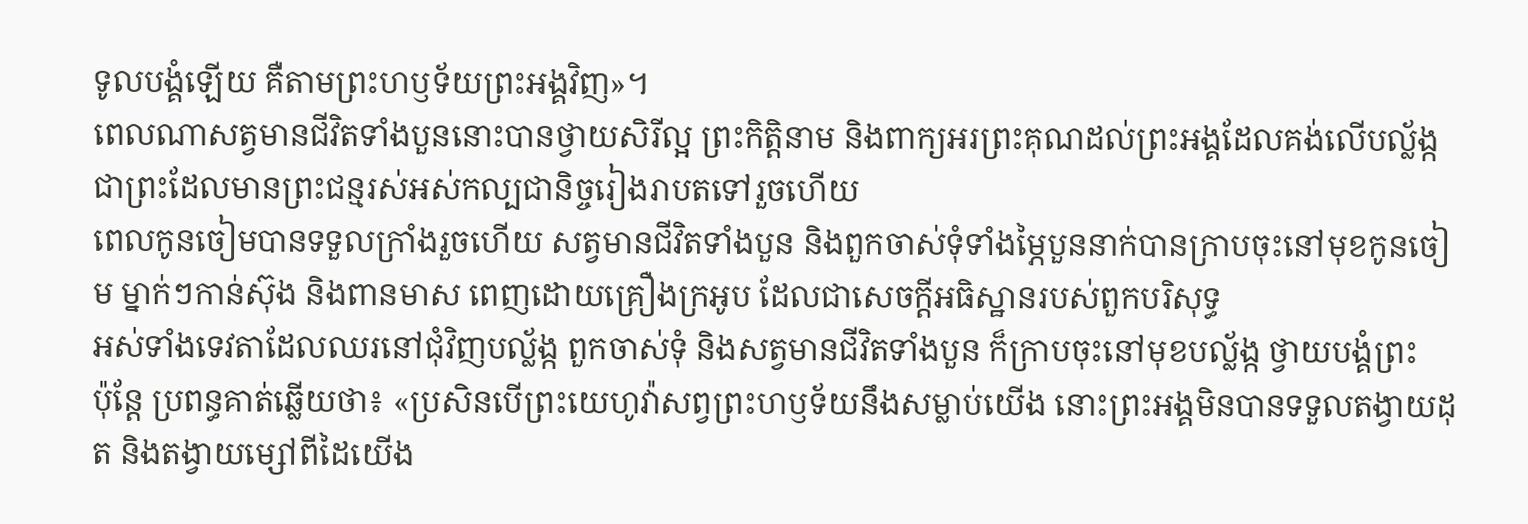ទូលបង្គំឡើយ គឺតាមព្រះហឫទ័យព្រះអង្គវិញ»។
ពេលណាសត្វមានជីវិតទាំងបួននោះបានថ្វាយសិរីល្អ ព្រះកិត្តិនាម និងពាក្យអរព្រះគុណដល់ព្រះអង្គដែលគង់លើបល្ល័ង្ក ជាព្រះដែលមានព្រះជន្មរស់អស់កល្បជានិច្ចរៀងរាបតទៅរួចហើយ
ពេលកូនចៀមបានទទួលក្រាំងរួចហើយ សត្វមានជីវិតទាំងបួន និងពួកចាស់ទុំទាំងម្ភៃបួននាក់បានក្រាបចុះនៅមុខកូនចៀម ម្នាក់ៗកាន់ស៊ុង និងពានមាស ពេញដោយគ្រឿងក្រអូប ដែលជាសេចក្ដីអធិស្ឋានរបស់ពួកបរិសុទ្ធ
អស់ទាំងទេវតាដែលឈរនៅជុំវិញបល្ល័ង្ក ពួកចាស់ទុំ និងសត្វមានជីវិតទាំងបួន ក៏ក្រាបចុះនៅមុខបល្ល័ង្ក ថ្វាយបង្គំព្រះ
ប៉ុន្ដែ ប្រពន្ធគាត់ឆ្លើយថា៖ «ប្រសិនបើព្រះយេហូវ៉ាសព្វព្រះហឫទ័យនឹងសម្លាប់យើង នោះព្រះអង្គមិនបានទទួលតង្វាយដុត និងតង្វាយម្សៅពីដៃយើង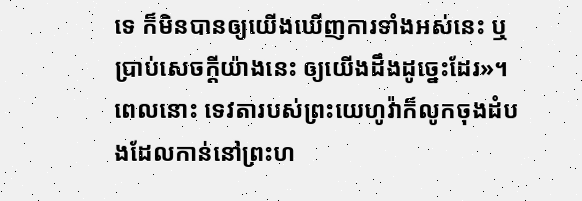ទេ ក៏មិនបានឲ្យយើងឃើញការទាំងអស់នេះ ឬប្រាប់សេចក្ដីយ៉ាងនេះ ឲ្យយើងដឹងដូច្នេះដែរ»។
ពេលនោះ ទេវតារបស់ព្រះយេហូវ៉ាក៏លូកចុងដំបងដែលកាន់នៅព្រះហ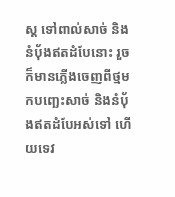ស្ត ទៅពាល់សាច់ និងនំបុ័ងឥតដំបែនោះ រួចក៏មានភ្លើងចេញពីថ្មមកបញ្ឆេះសាច់ និងនំបុ័ងឥតដំបែអស់ទៅ ហើយទេវ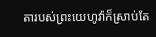តារបស់ព្រះយេហូវ៉ាក៏ស្រាប់តែ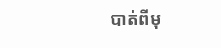បាត់ពីមុ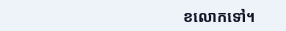ខលោកទៅ។